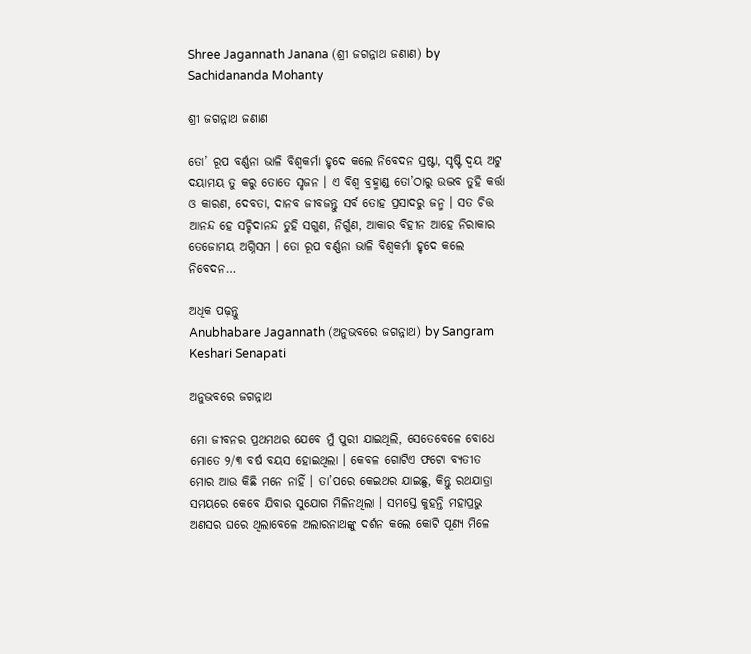Shree Jagannath Janana (ଶ୍ରୀ ଜଗନ୍ନାଥ ଜଣାଣ) by Sachidananda Mohanty

ଶ୍ରୀ ଜଗନ୍ନାଥ ଜଣାଣ

ତୋ’ ରୂପ ବର୍ଣ୍ଣନା ଭାଳି ବିଶ୍ୱକର୍ମା ହୃଦେ କଲେ ନିବେଦନ ସ୍ରଷ୍ଟା, ସୃଷ୍ଟି ଦ୍ୱୟ ଅଟୁ ଦୟାମୟ ତୁ କରୁ ତୋତେ ସୃଜନ । ଏ ବିଶ୍ୱ ବ୍ରହ୍ମାଣ୍ଡ ତୋ’ଠାରୁ ଉଦ୍ଭବ ତୁହି କର୍ତ୍ତା ଓ କାରଣ, ଦେବତା, ଦାନବ ଜୀବଜନ୍ତୁ ସର୍ବ ତୋହ ପ୍ରସାଦରୁ ଜନ୍ମ । ସତ ଚିତ୍ତ ଆନନ୍ଦ ହେ ସଚ୍ଚିଦାନନ୍ଦ ତୁହି ସଗୁଣ, ନିର୍ଗୁଣ, ଆକାର ବିହୀନ ଆହେ ନିରାକାର ତେଜୋମୟ ଅଗ୍ନିସମ । ତୋ ରୂପ ବର୍ଣ୍ଣନା ଭାଳି ବିଶ୍ୱକର୍ମା ହୃଦେ କଲେ ନିବେଦନ…

ଅଧିକ ପଢ଼ନ୍ତୁ
Anubhabare Jagannath (ଅନୁଭବରେ ଜଗନ୍ନାଥ) by Sangram Keshari Senapati

ଅନୁଭବରେ ଜଗନ୍ନାଥ

ମୋ ଜୀବନର ପ୍ରଥମଥର ଯେବେ ମୁଁ ପୁରୀ ଯାଇଥିଲି, ସେତେବେଳେ ବୋଧେ ମୋତେ ୨/୩ ବର୍ଷ ବୟସ ହୋଇଥିଲା । କେବଳ ଗୋଟିଏ ଫଟୋ ବ୍ୟତୀତ ମୋର ଆଉ କିଛି ମନେ ନାହିଁ । ତା’ପରେ କେଇଥର ଯାଇଛୁ, କିନ୍ତୁ ରଥଯାତ୍ରା ସମୟରେ କେବେ ଯିବାର ସୁଯୋଗ ମିଳିନଥିଲା । ସମସ୍ତେ କୁହନ୍ତି ମହାପ୍ରଭୁ ଅଣସର ଘରେ ଥିଲାବେଳେ ଅଲାରନାଥଙ୍କୁ ଦର୍ଶନ କଲେ କୋଟି ପୂଣ୍ୟ ମିଳେ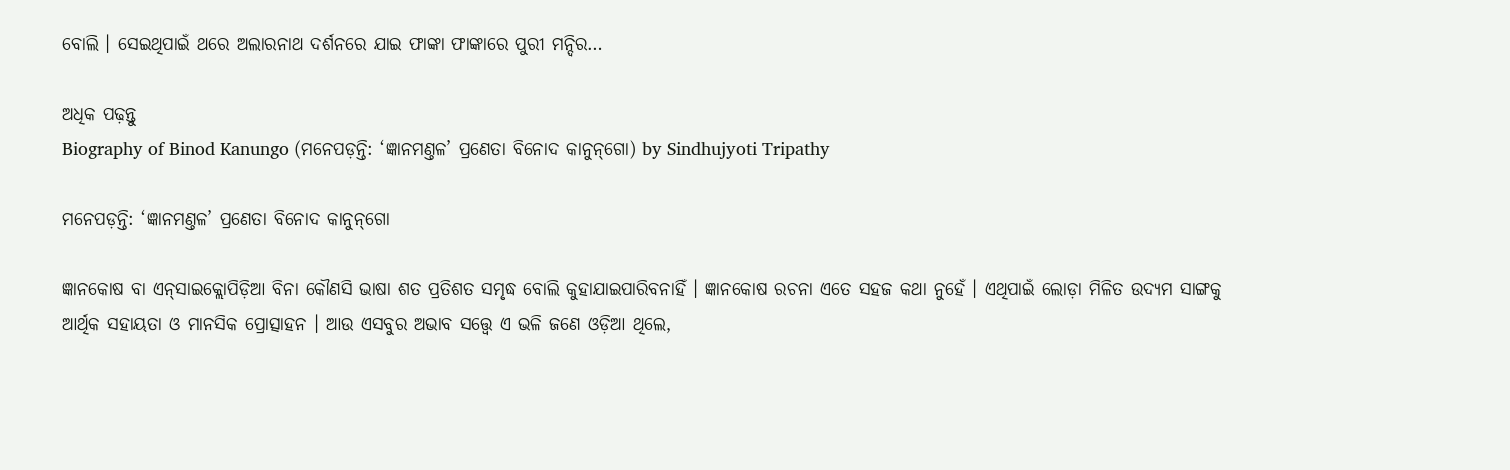ବୋଲି । ସେଇଥିପାଇଁ ଥରେ ଅଲାରନାଥ ଦର୍ଶନରେ ଯାଇ ଫାଙ୍କା ଫାଙ୍କାରେ ପୁରୀ ମନ୍ଦିର…

ଅଧିକ ପଢ଼ନ୍ତୁ
Biography of Binod Kanungo (ମନେପଡ଼ନ୍ତି: ‘ଜ୍ଞାନମଣ୍ତଳ’ ପ୍ରଣେତା ବିନୋଦ କାନୁନ୍‌ଗୋ) by Sindhujyoti Tripathy

ମନେପଡ଼ନ୍ତି: ‘ଜ୍ଞାନମଣ୍ତଳ’ ପ୍ରଣେତା ବିନୋଦ କାନୁନ୍‌ଗୋ

ଜ୍ଞାନକୋଷ ବା ଏନ୍‌ସାଇକ୍ଲୋପିଡ଼ିଆ ବିନା କୌଣସି ଭାଷା ଶତ ପ୍ରତିଶତ ସମୃଦ୍ଧ ବୋଲି କୁହାଯାଇପାରିବନାହିଁ । ଜ୍ଞାନକୋଷ ରଚନା ଏତେ ସହଜ କଥା ନୁହେଁ । ଏଥିପାଇଁ ଲୋଡ଼ା ମିଳିତ ଉଦ୍ୟମ ସାଙ୍ଗକୁ ଆର୍ଥିକ ସହାୟତା ଓ ମାନସିକ ପ୍ରୋତ୍ସାହନ । ଆଉ ଏସବୁର ଅଭାବ ସତ୍ତ୍ୱେ ଏ ଭଳି ଜଣେ ଓଡ଼ିଆ ଥିଲେ,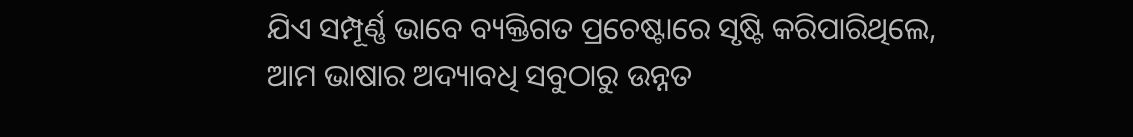ଯିଏ ସମ୍ପୂର୍ଣ୍ଣ ଭାବେ ବ୍ୟକ୍ତିଗତ ପ୍ରଚେଷ୍ଟାରେ ସୃଷ୍ଟି କରିପାରିଥିଲେ, ଆମ ଭାଷାର ଅଦ୍ୟାବଧି ସବୁଠାରୁ ଉନ୍ନତ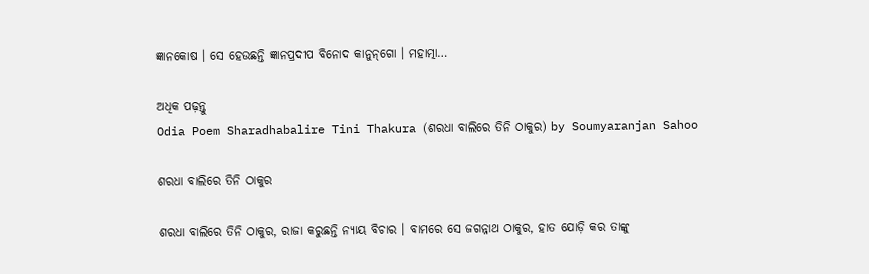ଜ୍ଞାନକୋଷ । ସେ ହେଉଛନ୍ତି ଜ୍ଞାନପ୍ରଦୀପ ବିନୋଦ କାନୁନ୍‌ଗୋ । ମହାତ୍ମା…

ଅଧିକ ପଢ଼ନ୍ତୁ
Odia Poem Sharadhabalire Tini Thakura (ଶରଧା ବାଲିରେ ତିନି ଠାକୁର) by Soumyaranjan Sahoo

ଶରଧା ବାଲିରେ ତିନି ଠାକୁର

ଶରଧା ବାଲିରେ ତିନି ଠାକୁର, ରାଜା କରୁଛନ୍ତି ନ୍ୟାୟ ବିଚାର । ବାମରେ ସେ ଜଗନ୍ନାଥ ଠାକୁର, ହାତ ଯୋଡ଼ି କର ତାଙ୍କୁ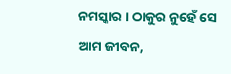ନମସ୍କାର । ଠାକୁର ନୁହେଁ ସେ ଆମ ଜୀବନ,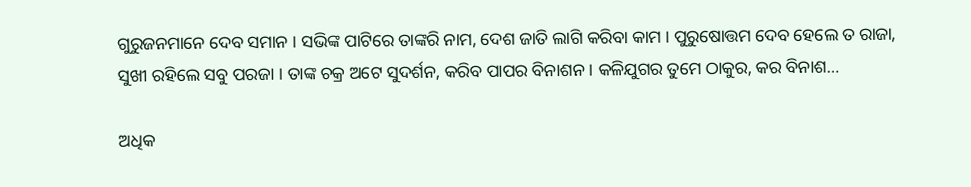ଗୁରୁଜନମାନେ ଦେବ ସମାନ । ସଭିଙ୍କ ପାଟିରେ ତାଙ୍କରି ନାମ, ଦେଶ ଜାତି ଲାଗି କରିବା କାମ । ପୁରୁଷୋତ୍ତମ ଦେବ ହେଲେ ତ ରାଜା, ସୁଖୀ ରହିଲେ ସବୁ ପରଜା । ତାଙ୍କ ଚକ୍ର ଅଟେ ସୁଦର୍ଶନ, କରିବ ପାପର ବିନାଶନ । କଳିଯୁଗର ତୁମେ ଠାକୁର, କର ବିନାଶ…

ଅଧିକ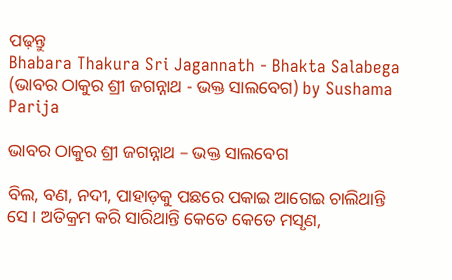ପଢ଼ନ୍ତୁ
Bhabara Thakura Sri Jagannath - Bhakta Salabega (ଭାବର ଠାକୁର ଶ୍ରୀ ଜଗନ୍ନାଥ - ଭକ୍ତ ସାଲବେଗ) by Sushama Parija

ଭାବର ଠାକୁର ଶ୍ରୀ ଜଗନ୍ନାଥ – ଭକ୍ତ ସାଲବେଗ

ବିଲ, ବଣ, ନଦୀ, ପାହାଡ଼କୁ ପଛରେ ପକାଇ ଆଗେଇ ଚାଲିଥାନ୍ତି ସେ । ଅତିକ୍ରମ କରି ସାରିଥାନ୍ତି କେତେ କେତେ ମସୃଣ,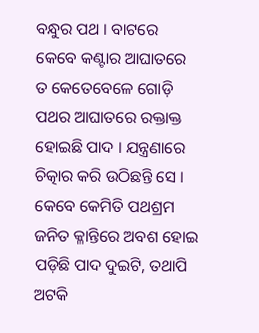ବନ୍ଧୁର ପଥ । ବାଟରେ କେବେ କଣ୍ଟାର ଆଘାତରେ ତ କେତେବେଳେ ଗୋଡ଼ି ପଥର ଆଘାତରେ ରକ୍ତାକ୍ତ ହୋଇଛି ପାଦ । ଯନ୍ତ୍ରଣାରେ ଚିତ୍କାର କରି ଉଠିଛନ୍ତି ସେ । କେବେ କେମିତି ପଥଶ୍ରମ ଜନିତ କ୍ଳାନ୍ତିରେ ଅବଶ ହୋଇ ପଡ଼ିଛି ପାଦ ଦୁଇଟି, ତଥାପି ଅଟକି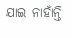ଯାଇ ନାହାଁନ୍ତି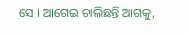ସେ । ଆଗେଇ ଚାଲିଛନ୍ତି ଆଗକୁ,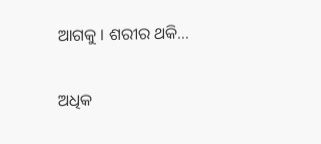ଆଗକୁ । ଶରୀର ଥକି…

ଅଧିକ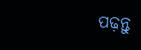ପଢ଼ନ୍ତୁ